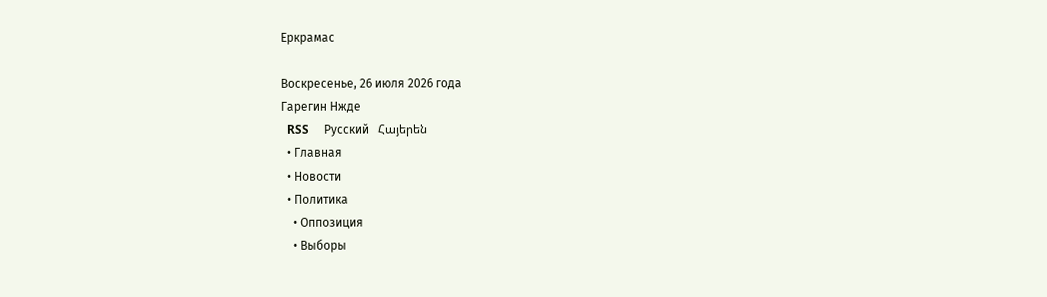Еркрамас

Воскресенье, 26 июля 2026 года
Гарегин Нжде
  RSS     Русский   Հայերեն
  • Главная
  • Новости
  • Политика
    • Оппозиция
    • Выборы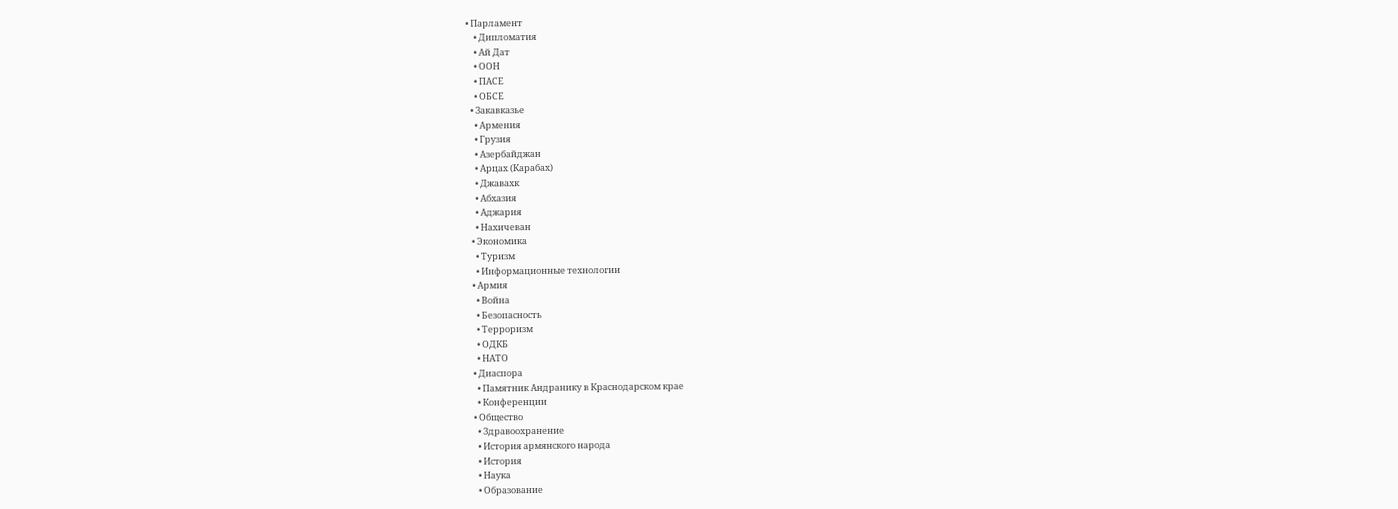• Парламент
    • Дипломатия
    • Ай Дат
    • ООН
    • ПАСЕ
    • ОБСЕ
  • Закавказье
    • Армения
    • Грузия
    • Азербайджан
    • Арцах (Карабах)
    • Джавахк
    • Абхазия
    • Аджария
    • Нахичеван
  • Экономика
    • Туризм
    • Информационные технологии
  • Армия
    • Война
    • Безопасность
    • Терроризм
    • ОДКБ
    • НАТО
  • Диаспора
    • Памятник Андранику в Краснодарском крае
    • Конференции
  • Общество
    • Здравоохранение
    • История армянского народа
    • История
    • Наука
    • Образование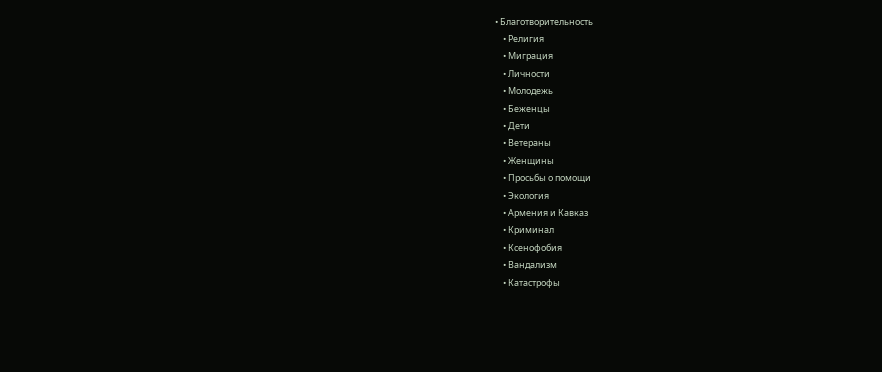• Благотворительность
    • Религия
    • Миграция
    • Личности
    • Молодежь
    • Беженцы
    • Дети
    • Ветераны
    • Женщины
    • Просьбы о помощи
    • Экология
    • Армения и Кавказ
    • Криминал
    • Ксенофобия
    • Вандализм
    • Катастрофы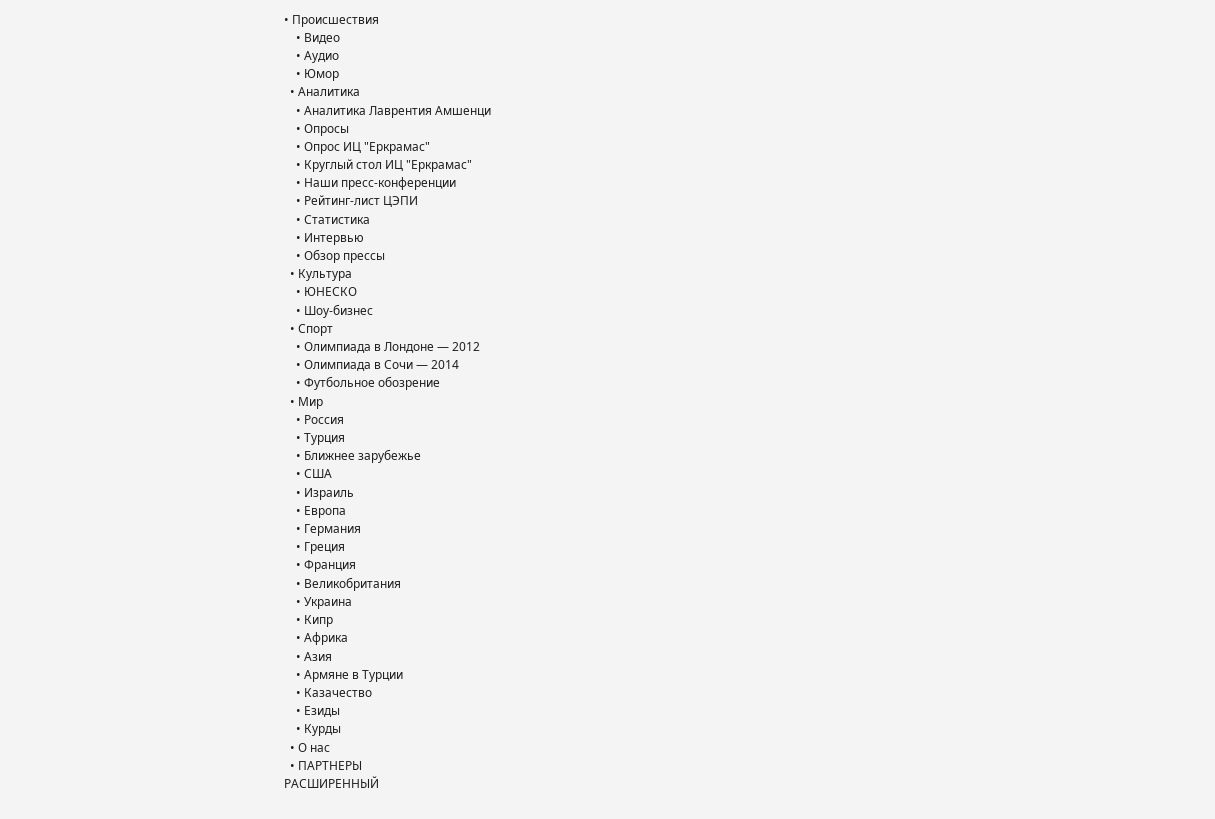• Происшествия
    • Видео
    • Аудио
    • Юмор
  • Аналитика
    • Аналитика Лаврентия Амшенци
    • Опросы
    • Опрос ИЦ "Еркрамас"
    • Круглый стол ИЦ "Еркрамас"
    • Наши пресс-конференции
    • Рейтинг-лист ЦЭПИ
    • Статистика
    • Интервью
    • Обзор прессы
  • Культура
    • ЮНЕСКО
    • Шоу-бизнес
  • Спорт
    • Олимпиада в Лондоне — 2012
    • Олимпиада в Сочи — 2014
    • Футбольное обозрение
  • Мир
    • Россия
    • Турция
    • Ближнее зарубежье
    • США
    • Израиль
    • Европа
    • Германия
    • Греция
    • Франция
    • Великобритания
    • Украина
    • Кипр
    • Африка
    • Азия
    • Армяне в Турции
    • Казачество
    • Езиды
    • Курды
  • О нас
  • ПАРТНЕРЫ
РАСШИРЕННЫЙ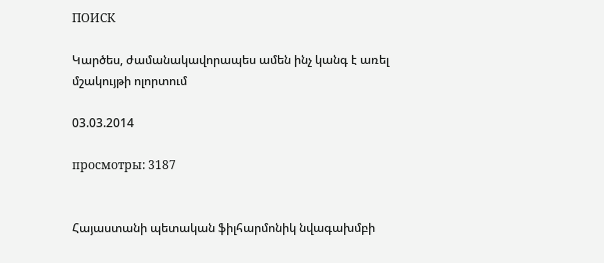ПОИСК

Կարծես, ժամանակավորապես ամեն ինչ կանգ է առել մշակույթի ոլորտում

03.03.2014

просмотры: 3187


Հայաստանի պետական ֆիլհարմոնիկ նվագախմբի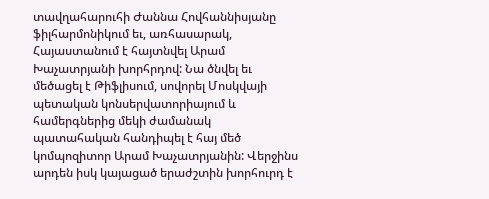տավղահարուհի Ժաննա Հովհաննիսյանը ֆիլհարմոնիկում եւ, առհասարակ, Հայաստանում է հայտնվել Արամ Խաչատրյանի խորհրդով: Նա ծնվել եւ մեծացել է Թիֆլիսում, սովորել Մոսկվայի պետական կոնսերվատորիայում և համերգներից մեկի ժամանակ պատահական հանդիպել է հայ մեծ կոմպոզիտոր Արամ Խաչատրյանին: Վերջինս արդեն իսկ կայացած երաժշտին խորհուրդ է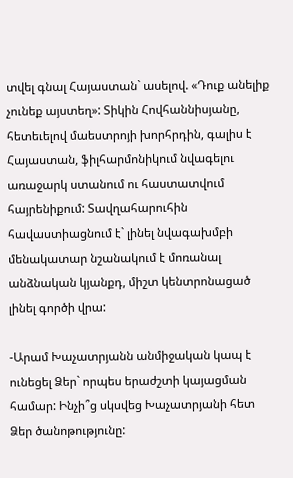տվել գնալ Հայաստան` ասելով. «Դուք անելիք չունեք այստեղ»: Տիկին Հովհաննիսյանը, հետեւելով մաեստրոյի խորհրդին, գալիս է Հայաստան, ֆիլհարմոնիկում նվագելու առաջարկ ստանում ու հաստատվում հայրենիքում: Տավղահարուհին հավաստիացնում է` լինել նվագախմբի մենակատար նշանակում է մոռանալ անձնական կյանքդ, միշտ կենտրոնացած լինել գործի վրա:

-Արամ Խաչատրյանն անմիջական կապ է ունեցել Ձեր` որպես երաժշտի կայացման համար: Ինչի՞ց սկսվեց Խաչատրյանի հետ Ձեր ծանոթությունը: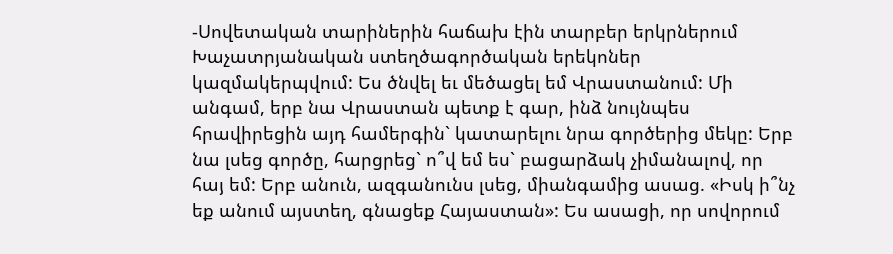-Սովետական տարիներին հաճախ էին տարբեր երկրներում Խաչատրյանական ստեղծագործական երեկոներ կազմակերպվում: Ես ծնվել եւ մեծացել եմ Վրաստանում: Մի անգամ, երբ նա Վրաստան պետք է գար, ինձ նույնպես հրավիրեցին այդ համերգին` կատարելու նրա գործերից մեկը: Երբ նա լսեց գործը, հարցրեց` ո՞վ եմ ես` բացարձակ չիմանալով, որ հայ եմ: Երբ անուն, ազգանունս լսեց, միանգամից ասաց. «Իսկ ի՞նչ եք անում այստեղ, գնացեք Հայաստան»: Ես ասացի, որ սովորում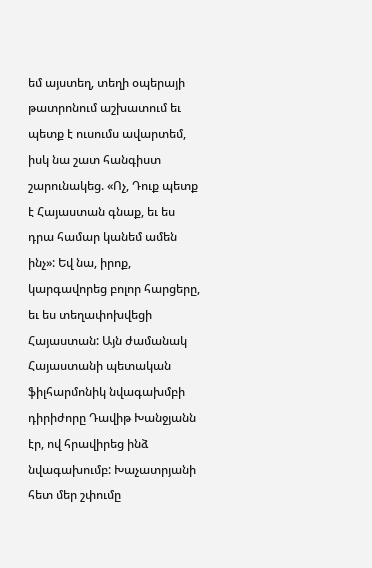եմ այստեղ, տեղի օպերայի թատրոնում աշխատում եւ պետք է ուսումս ավարտեմ, իսկ նա շատ հանգիստ շարունակեց. «Ոչ, Դուք պետք է Հայաստան գնաք, եւ ես դրա համար կանեմ ամեն ինչ»: Եվ նա, իրոք, կարգավորեց բոլոր հարցերը, եւ ես տեղափոխվեցի Հայաստան: Այն ժամանակ Հայաստանի պետական ֆիլհարմոնիկ նվագախմբի դիրիժորը Դավիթ Խանջյանն էր, ով հրավիրեց ինձ նվագախումբ: Խաչատրյանի հետ մեր շփումը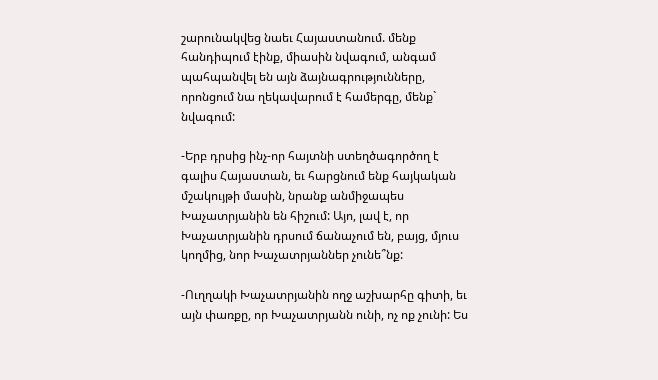շարունակվեց նաեւ Հայաստանում. մենք  հանդիպում էինք, միասին նվագում, անգամ պահպանվել են այն ձայնագրությունները, որոնցում նա ղեկավարում է համերգը, մենք` նվագում:

-Երբ դրսից ինչ-որ հայտնի ստեղծագործող է գալիս Հայաստան, եւ հարցնում ենք հայկական մշակույթի մասին, նրանք անմիջապես Խաչատրյանին են հիշում: Այո, լավ է, որ Խաչատրյանին դրսում ճանաչում են, բայց, մյուս կողմից, նոր Խաչատրյաններ չունե՞նք:

-Ուղղակի Խաչատրյանին ողջ աշխարհը գիտի, եւ այն փառքը, որ Խաչատրյանն ունի, ոչ ոք չունի: Ես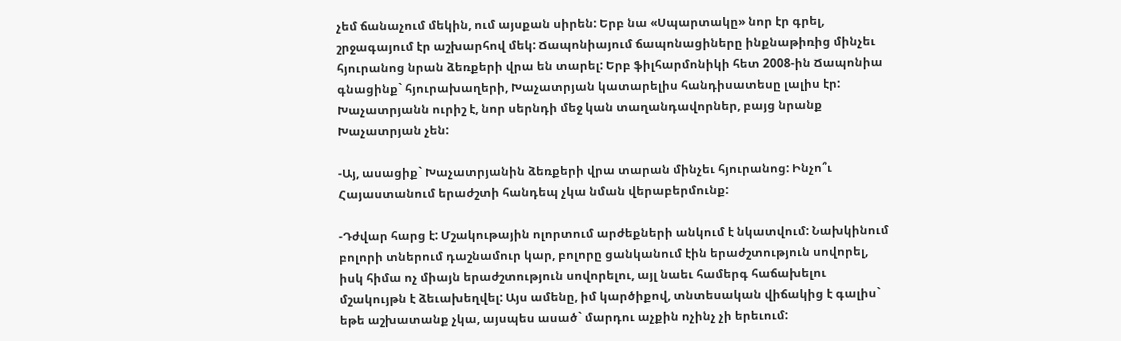չեմ ճանաչում մեկին, ում այսքան սիրեն: Երբ նա «Սպարտակը» նոր էր գրել, շրջագայում էր աշխարհով մեկ: Ճապոնիայում ճապոնացիները ինքնաթիռից մինչեւ հյուրանոց նրան ձեռքերի վրա են տարել: Երբ ֆիլհարմոնիկի հետ 2008-ին Ճապոնիա գնացինք` հյուրախաղերի, Խաչատրյան կատարելիս հանդիսատեսը լալիս էր: Խաչատրյանն ուրիշ է, նոր սերնդի մեջ կան տաղանդավորներ, բայց նրանք Խաչատրյան չեն:

-Այ, ասացիք` Խաչատրյանին ձեռքերի վրա տարան մինչեւ հյուրանոց: Ինչո՞ւ Հայաստանում երաժշտի հանդեպ չկա նման վերաբերմունք:

-Դժվար հարց է: Մշակութային ոլորտում արժեքների անկում է նկատվում: Նախկինում բոլորի տներում դաշնամուր կար, բոլորը ցանկանում էին երաժշտություն սովորել, իսկ հիմա ոչ միայն երաժշտություն սովորելու, այլ նաեւ համերգ հաճախելու մշակույթն է ձեւախեղվել: Այս ամենը, իմ կարծիքով, տնտեսական վիճակից է գալիս` եթե աշխատանք չկա, այսպես ասած` մարդու աչքին ոչինչ չի երեւում: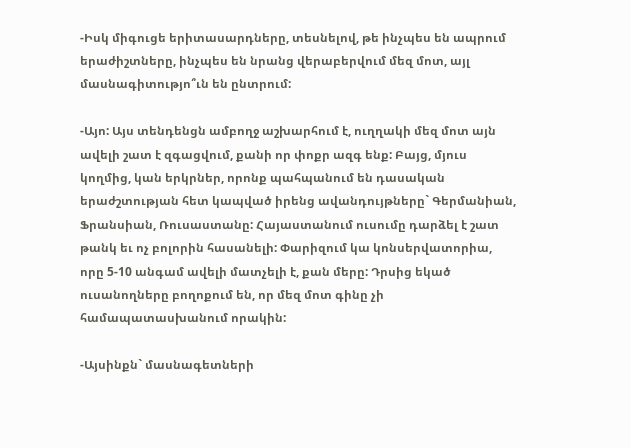-Իսկ միգուցե երիտասարդները, տեսնելով, թե ինչպես են ապրում երաժիշտները, ինչպես են նրանց վերաբերվում մեզ մոտ, այլ մասնագիտությո՞ւն են ընտրում:

-Այո: Այս տենդենցն ամբողջ աշխարհում է, ուղղակի մեզ մոտ այն ավելի շատ է զգացվում, քանի որ փոքր ազգ ենք: Բայց, մյուս կողմից, կան երկրներ, որոնք պահպանում են դասական երաժշտության հետ կապված իրենց ավանդույթները` Գերմանիան, Ֆրանսիան, Ռուսաստանը: Հայաստանում ուսումը դարձել է շատ թանկ եւ ոչ բոլորին հասանելի: Փարիզում կա կոնսերվատորիա, որը 5-10 անգամ ավելի մատչելի է, քան մերը: Դրսից եկած ուսանողները բողոքում են, որ մեզ մոտ գինը չի համապատասխանում որակին:

-Այսինքն` մասնագետների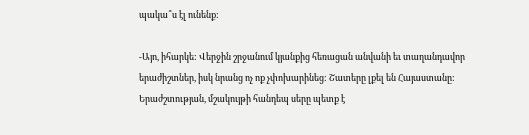պակա՞ս էլ ունենք:

-Այո, իհարկե: Վերջին շրջանում կյանքից հեռացան անվանի եւ տաղանդավոր երաժիշտներ, իսկ նրանց ոչ ոք չփոխարինեց: Շատերը լքել են Հայաստանը: Երաժշտության, մշակույթի հանդեպ սերը պետք է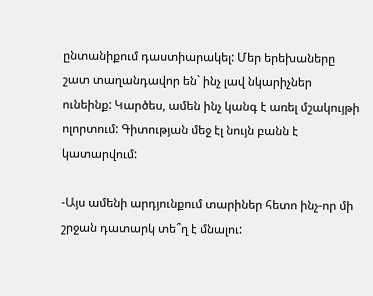ընտանիքում դաստիարակել: Մեր երեխաները շատ տաղանդավոր են` ինչ լավ նկարիչներ ունեինք: Կարծես, ամեն ինչ կանգ է առել մշակույթի ոլորտում: Գիտության մեջ էլ նույն բանն է կատարվում:

-Այս ամենի արդյունքում տարիներ հետո ինչ-որ մի շրջան դատարկ տե՞ղ է մնալու: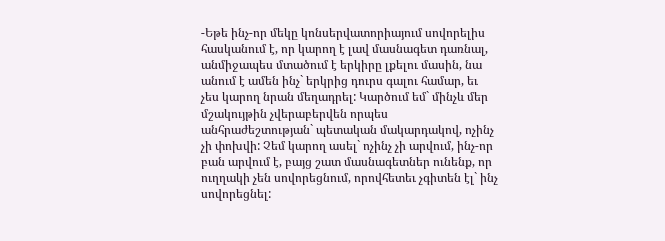-Եթե ինչ-որ մեկը կոնսերվատորիայում սովորելիս հասկանում է, որ կարող է լավ մասնագետ դառնալ, անմիջապես մտածում է երկիրը լքելու մասին, նա անում է ամեն ինչ` երկրից դուրս գալու համար, եւ չես կարող նրան մեղադրել: Կարծում եմ` մինչև մեր մշակույթին չվերաբերվեն որպես անհրաժեշտության` պետական մակարդակով, ոչինչ չի փոխվի: Չեմ կարող ասել` ոչինչ չի արվում, ինչ-որ բան արվում է, բայց շատ մասնագետներ ունենք, որ ուղղակի չեն սովորեցնում, որովհետեւ չգիտեն էլ` ինչ սովորեցնել: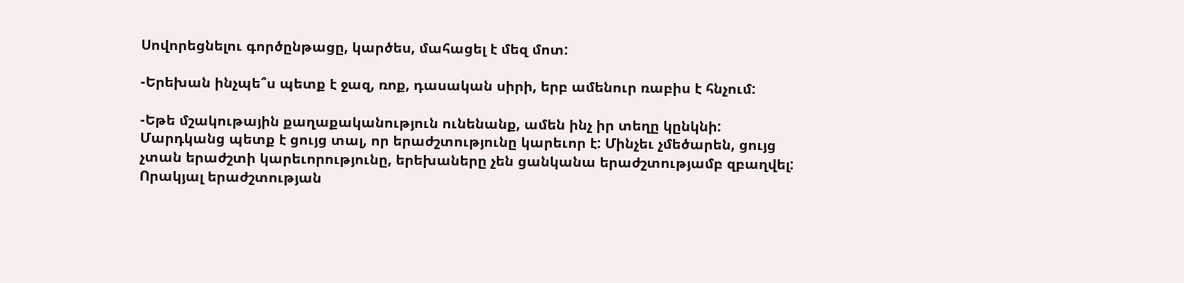Սովորեցնելու գործընթացը, կարծես, մահացել է մեզ մոտ:

-Երեխան ինչպե՞ս պետք է ջազ, ռոք, դասական սիրի, երբ ամենուր ռաբիս է հնչում:

-Եթե մշակութային քաղաքականություն ունենանք, ամեն ինչ իր տեղը կընկնի: Մարդկանց պետք է ցույց տալ, որ երաժշտությունը կարեւոր է: Մինչեւ չմեծարեն, ցույց չտան երաժշտի կարեւորությունը, երեխաները չեն ցանկանա երաժշտությամբ զբաղվել: Որակյալ երաժշտության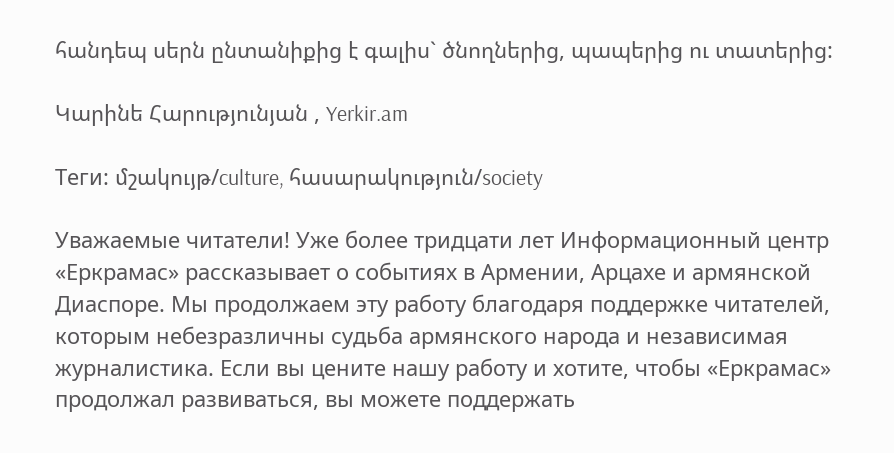հանդեպ սերն ընտանիքից է գալիս` ծնողներից, պապերից ու տատերից:

Կարինե Հարությունյան , Yerkir.am

Теги: մշակույթ/culture, հասարակություն/society

Уважаемые читатели! Уже более тридцати лет Информационный центр «Еркрамас» рассказывает о событиях в Армении, Арцахе и армянской Диаспоре. Мы продолжаем эту работу благодаря поддержке читателей, которым небезразличны судьба армянского народа и независимая журналистика. Если вы цените нашу работу и хотите, чтобы «Еркрамас» продолжал развиваться, вы можете поддержать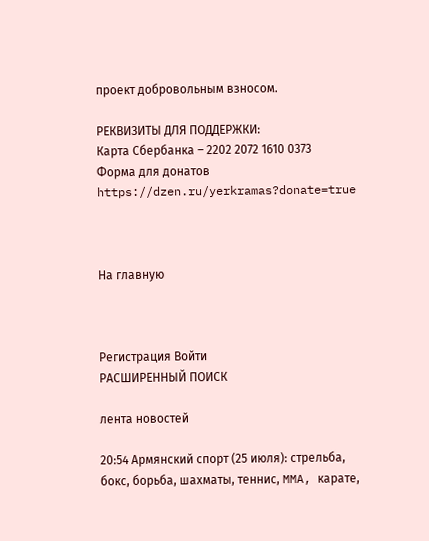проект добровольным взносом.

РЕКВИЗИТЫ ДЛЯ ПОДДЕРЖКИ:
Карта Сбербанка – 2202 2072 1610 0373
Форма для донатов https://dzen.ru/yerkramas?donate=true



На главную



Регистрация Войти
РАСШИРЕННЫЙ ПОИСК

лента новостей

20:54 Армянский спорт (25 июля): стрельба, бокс, борьба, шахматы, теннис, MMA, карате,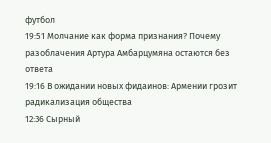футбол
19:51 Молчание как форма признания? Почему разоблачения Артура Амбарцумяна остаются без ответа
19:16 В ожидании новых фидаинов: Армении грозит радикализация общества
12:36 Сырный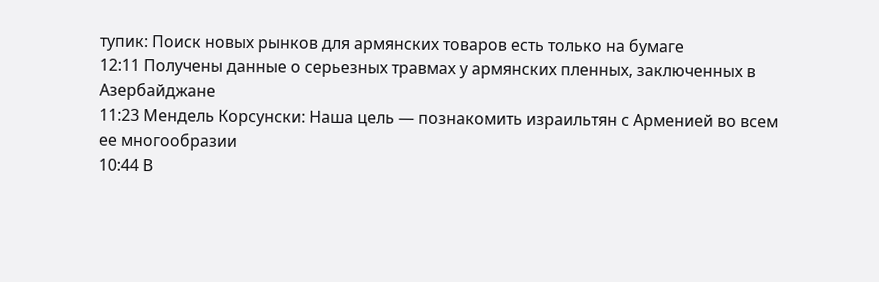тупик: Поиск новых рынков для армянских товаров есть только на бумаге
12:11 Получены данные о серьезных травмах у армянских пленных, заключенных в Азербайджане
11:23 Мендель Корсунски: Наша цель — познакомить израильтян с Арменией во всем ее многообразии
10:44 В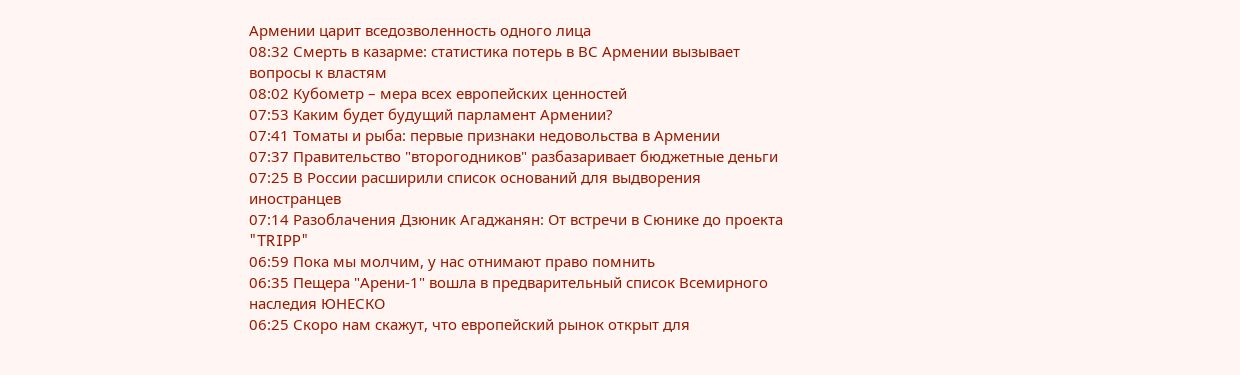Армении царит вседозволенность одного лица
08:32 Смерть в казарме: статистика потерь в ВС Армении вызывает вопросы к властям
08:02 Кубометр – мера всех европейских ценностей
07:53 Каким будет будущий парламент Армении?
07:41 Томаты и рыба: первые признаки недовольства в Армении
07:37 Правительство "второгодников" разбазаривает бюджетные деньги
07:25 В России расширили список оснований для выдворения иностранцев
07:14 Разоблачения Дзюник Агаджанян: От встречи в Сюнике до проекта "TRIPP"
06:59 Пока мы молчим, у нас отнимают право помнить
06:35 Пещера "Арени-1" вошла в предварительный список Всемирного наследия ЮНЕСКО
06:25 Скоро нам скажут, что европейский рынок открыт для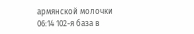армянской молочки
06:14 102-я база в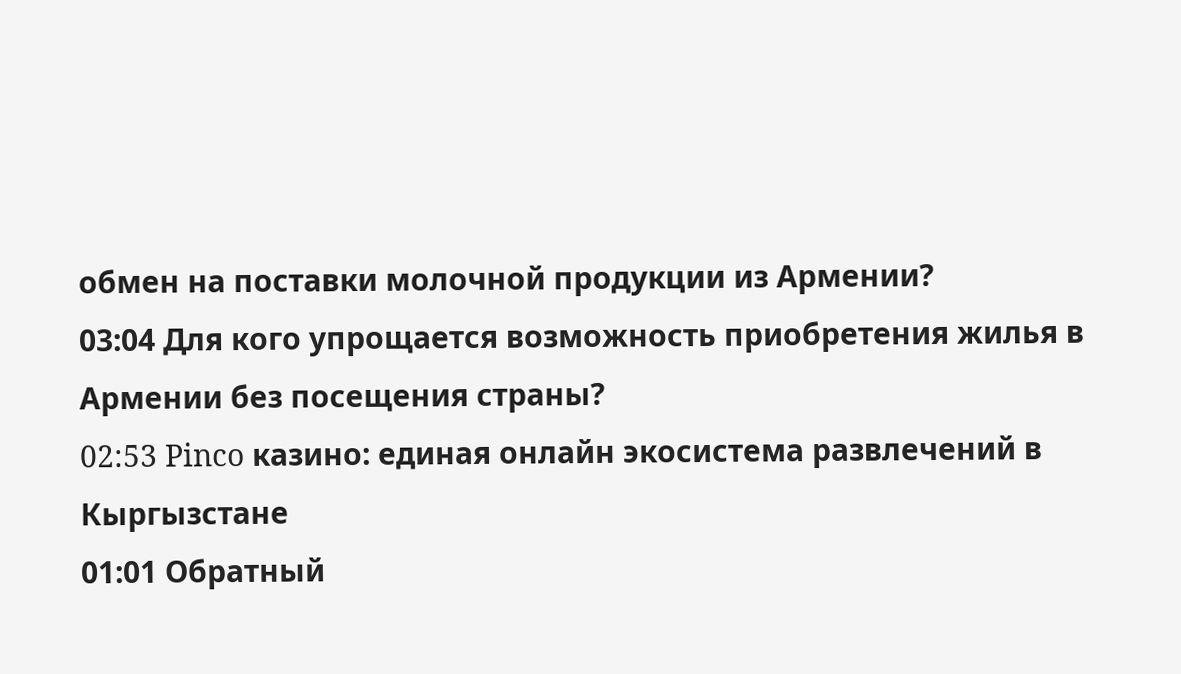обмен на поставки молочной продукции из Армении?
03:04 Для кого упрощается возможность приобретения жилья в Армении без посещения страны?
02:53 Pinco казино: единая онлайн экосистема развлечений в Кыргызстане
01:01 Обратный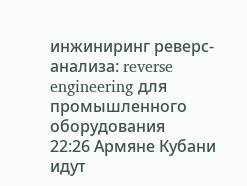инжиниринг реверс-анализа: reverse engineering для промышленного оборудования
22:26 Армяне Кубани идут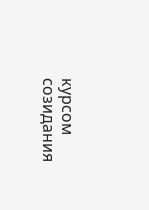курсом созидания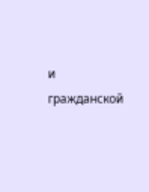и гражданской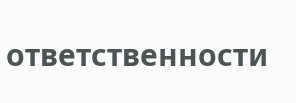ответственности